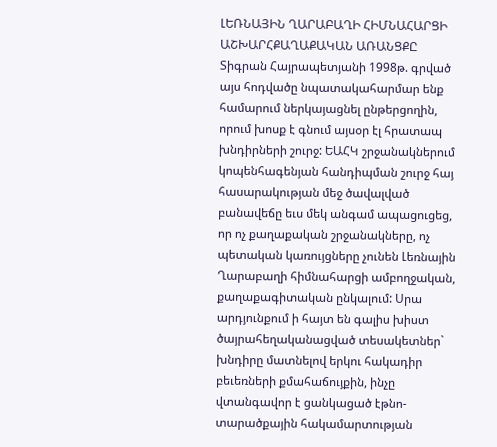ԼԵՌՆԱՅԻՆ ՂԱՐԱԲԱՂԻ ՀԻՄՆԱՀԱՐՑԻ ԱՇԽԱՐՀՔԱՂԱՔԱԿԱՆ ԱՌԱՆՑՔԸ
Տիգրան Հայրապետյանի 1998թ. գրված այս հոդվածը նպատակահարմար ենք համարում ներկայացնել ընթերցողին, որում խոսք է գնում այսօր էլ հրատապ խնդիրների շուրջ: ԵԱՀԿ շրջանակներում կոպենհագենյան հանդիպման շուրջ հայ հասարակության մեջ ծավալված բանավեճը եւս մեկ անգամ ապացուցեց, որ ոչ քաղաքական շրջանակները, ոչ պետական կառույցները չունեն Լեռնային Ղարաբաղի հիմնահարցի ամբողջական, քաղաքագիտական ընկալում: Սրա արդյունքում ի հայտ են գալիս խիստ ծայրահեղականացված տեսակետներ` խնդիրը մատնելով երկու հակադիր բեւեռների քմահաճույքին, ինչը վտանգավոր է ցանկացած էթնո-տարածքային հակամարտության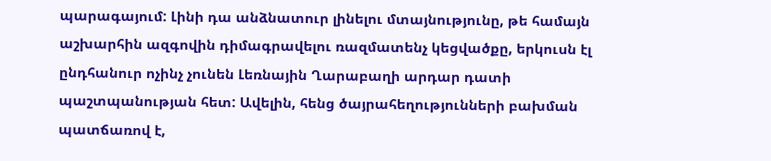պարագայում: Լինի դա անձնատուր լինելու մտայնությունը, թե համայն աշխարհին ազգովին դիմագրավելու ռազմատենչ կեցվածքը, երկուսն էլ ընդհանուր ոչինչ չունեն Լեռնային Ղարաբաղի արդար դատի պաշտպանության հետ: Ավելին, հենց ծայրահեղությունների բախման պատճառով է,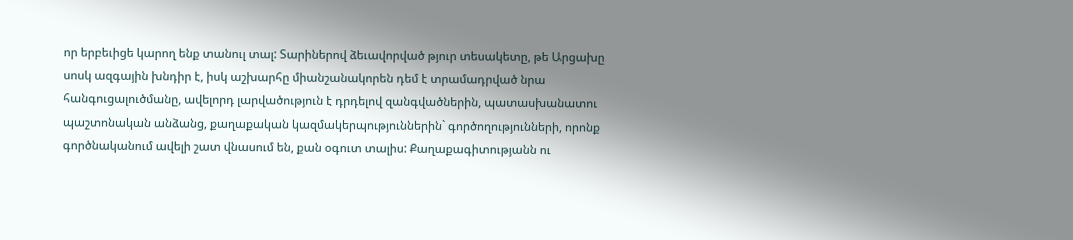որ երբեւիցե կարող ենք տանուլ տալ: Տարիներով ձեւավորված թյուր տեսակետը, թե Արցախը սոսկ ազգային խնդիր է, իսկ աշխարհը միանշանակորեն դեմ է տրամադրված նրա հանգուցալուծմանը, ավելորդ լարվածություն է դրդելով զանգվածներին, պատասխանատու պաշտոնական անձանց, քաղաքական կազմակերպություններին` գործողությունների, որոնք գործնականում ավելի շատ վնասում են, քան օգուտ տալիս: Քաղաքագիտությանն ու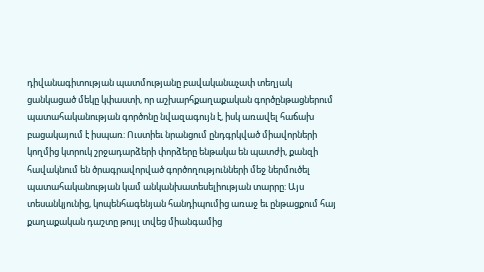դիվանագիտության պատմությանը բավականաչափ տեղյակ ցանկացած մեկը կփաստի, որ աշխարհքաղաքական գործընթացներում պատահականության գործոնը նվազագույն է, իսկ առավել հաճախ բացակայում է իսպառ: Ուստիեւ նրանցում ընդգրկված միավորների կողմից կտրուկ շրջադարձերի փորձերը ենթակա են պատժի, քանզի հավակնում են ծրագրավորված գործողությունների մեջ ներմուծել պատահականության կամ անկանխատեսելիության տարրը: Այս տեսանկյունից, կոպենհագենյան հանդիպումից առաջ եւ ընթացքում հայ քաղաքական դաշտը թույլ տվեց միանգամից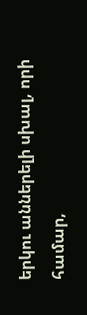երկու աններելի սխալ, որի համար,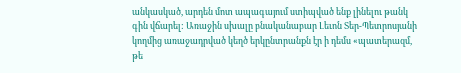անկասկած, արդեն մոտ ապագայում ստիպված ենք լինելու թանկ գին վճարել: Առաջին սխալը բնականաբար Լեւոն Տեր-Պետրոսյանի կողմից առաջադրված կեղծ երկընտրանքն էր ի դեմս «պատերազմ, թե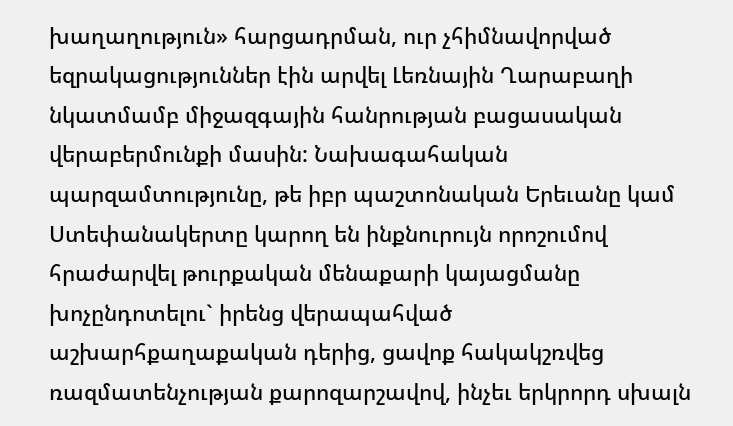խաղաղություն» հարցադրման, ուր չհիմնավորված եզրակացություններ էին արվել Լեռնային Ղարաբաղի նկատմամբ միջազգային հանրության բացասական վերաբերմունքի մասին: Նախագահական պարզամտությունը, թե իբր պաշտոնական Երեւանը կամ Ստեփանակերտը կարող են ինքնուրույն որոշումով հրաժարվել թուրքական մենաքարի կայացմանը խոչընդոտելու` իրենց վերապահված աշխարհքաղաքական դերից, ցավոք հակակշռվեց ռազմատենչության քարոզարշավով, ինչեւ երկրորդ սխալն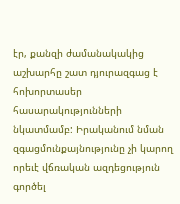էր, քանզի ժամանակակից աշխարհը շատ դյուրազգաց է հոխորտասեր հասարակությունների նկատմամբ: Իրականում նման զգացմունքայնությունը չի կարող որեւէ վճռական ազդեցություն գործել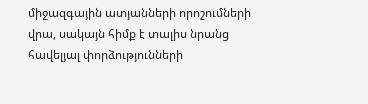միջազգային ատյանների որոշումների վրա, սակայն հիմք է տալիս նրանց հավելյալ փորձությունների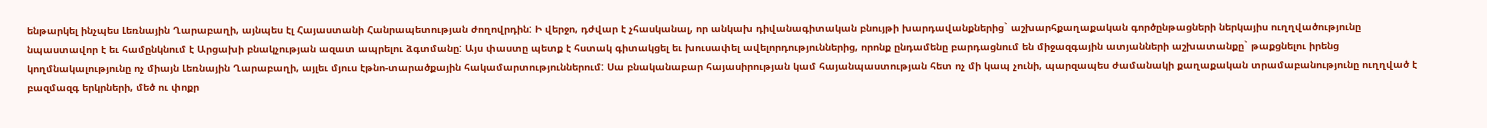ենթարկել ինչպես Լեռնային Ղարաբաղի, այնպես էլ Հայաստանի Հանրապետության ժողովրդին: Ի վերջո, դժվար է չհասկանալ, որ անկախ դիվանագիտական բնույթի խարդավանքներից` աշխարհքաղաքական գործընթացների ներկայիս ուղղվածությունը նպաստավոր է եւ համընկնում է Արցախի բնակչության ազատ ապրելու ձգտմանը: Այս փաստը պետք է հստակ գիտակցել եւ խուսափել ավելորդություններից, որոնք ընդամենը բարդացնում են միջազգային ատյանների աշխատանքը` թաքցնելու իրենց կողմնակալությունը ոչ միայն Լեռնային Ղարաբաղի, այլեւ մյուս էթնո-տարածքային հակամարտություններում: Սա բնականաբար հայասիրության կամ հայանպաստության հետ ոչ մի կապ չունի, պարզապես ժամանակի քաղաքական տրամաբանությունը ուղղված է բազմազգ երկրների, մեծ ու փոքր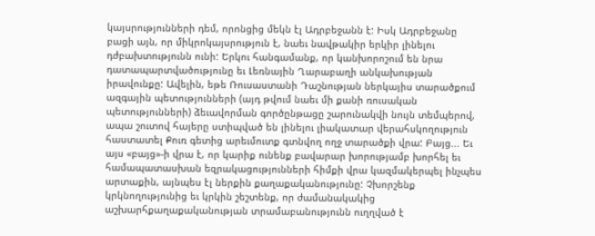կայսրությունների դեմ, որոնցից մեկն էլ Ադրբեջանն է: Իսկ Ադրբեջանը բացի այն, որ միկրոկայսրություն է, նաեւ նավթակիր երկիր լինելու դժբախտությունն ունի: Երկու հանգամանք, որ կանխորոշում են նրա դատապարտվածությունը եւ Լեռնային Ղարաբաղի անկախության իրավունքը: Ավելին, եթե Ռուսաստանի Դաշնության ներկայիս տարածքում ազգային պետությունների (այդ թվում նաեւ մի քանի ռուսական պետությունների) ձեւավորման գործընթացը շարունակվի նույն տեմպերով, ապա շուտով հայերը ստիպված են լինելու լիակատար վերահսկողություն հաստատել Քուռ գետից արեւմուտք գտնվող ողջ տարածքի վրա: Բայց... Եւ այս «բայց»-ի վրա է, որ կարիք ունենք բավարար խորությամբ խորհել եւ համապատասխան եզրակացությունների հիմքի վրա կազմակերպել ինչպես արտաքին, այնպես էլ ներքին քաղաքականությունը: Չխորշենք կրկնողությունից եւ կրկին շեշտենք, որ ժամանակակից աշխարհքաղաքականության տրամաբանությունն ուղղված է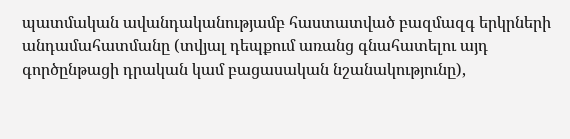պատմական ավանդականությամբ հաստատված բազմազգ երկրների անդամահատմանը (տվյալ դեպքում առանց գնահատելու այդ գործընթացի դրական կամ բացասական նշանակությունը),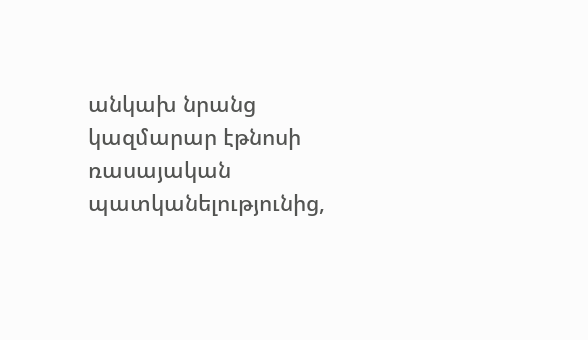անկախ նրանց կազմարար էթնոսի ռասայական պատկանելությունից,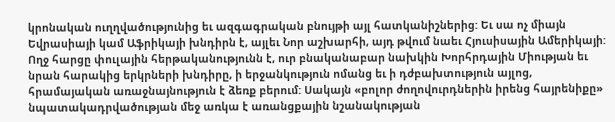կրոնական ուղղվածությունից եւ ազգագրական բնույթի այլ հատկանիշներից: Եւ սա ոչ միայն Եվրասիայի կամ Աֆրիկայի խնդիրն է, այլեւ Նոր աշխարհի, այդ թվում նաեւ Հյուսիսային Ամերիկայի: Ողջ հարցը փուլային հերթականությունն է, ուր բնականաբար նախկին Խորհրդային Միության եւ նրան հարակից երկրների խնդիրը, ի երջանկություն ոմանց եւ ի դժբախտություն այլոց, հրամայական առաջնայնություն է ձեռք բերում: Սակայն «բոլոր ժողովուրդներին իրենց հայրենիքը» նպատակադրվածության մեջ առկա է առանցքային նշանակության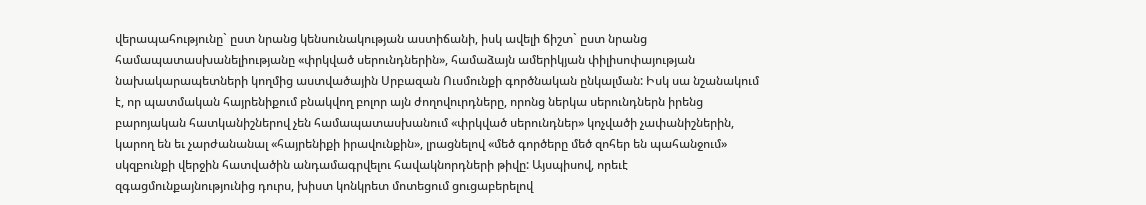վերապահությունը` ըստ նրանց կենսունակության աստիճանի, իսկ ավելի ճիշտ` ըստ նրանց համապատասխանելիությանը «փրկված սերունդներին», համաձայն ամերիկյան փիլիսոփայության նախակարապետների կողմից աստվածային Սրբազան Ուսմունքի գործնական ընկալման: Իսկ սա նշանակում է, որ պատմական հայրենիքում բնակվող բոլոր այն ժողովուրդները, որոնց ներկա սերունդներն իրենց բարոյական հատկանիշներով չեն համապատասխանում «փրկված սերունդներ» կոչվածի չափանիշներին, կարող են եւ չարժանանալ «հայրենիքի իրավունքին», լրացնելով «մեծ գործերը մեծ զոհեր են պահանջում» սկզբունքի վերջին հատվածին անդամագրվելու հավակնորդների թիվը: Այսպիսով, որեւէ զգացմունքայնությունից դուրս, խիստ կոնկրետ մոտեցում ցուցաբերելով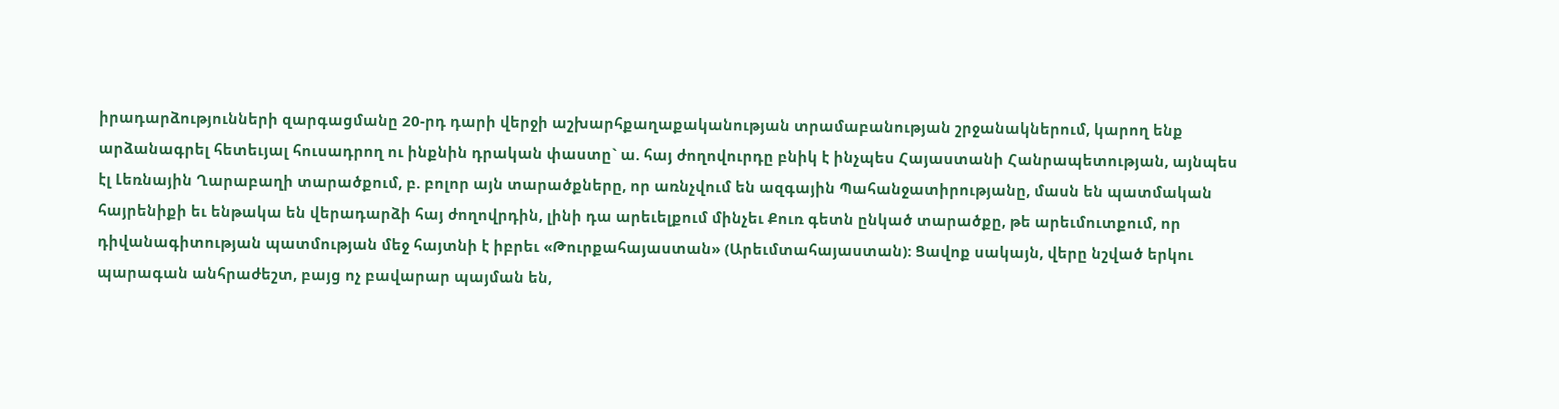իրադարձությունների զարգացմանը 20-րդ դարի վերջի աշխարհքաղաքականության տրամաբանության շրջանակներում, կարող ենք արձանագրել հետեւյալ հուսադրող ու ինքնին դրական փաստը` ա. հայ ժողովուրդը բնիկ է ինչպես Հայաստանի Հանրապետության, այնպես էլ Լեռնային Ղարաբաղի տարածքում, բ. բոլոր այն տարածքները, որ առնչվում են ազգային Պահանջատիրությանը, մասն են պատմական հայրենիքի եւ ենթակա են վերադարձի հայ ժողովրդին, լինի դա արեւելքում մինչեւ Քուռ գետն ընկած տարածքը, թե արեւմուտքում, որ դիվանագիտության պատմության մեջ հայտնի է իբրեւ «Թուրքահայաստան» (Արեւմտահայաստան): Ցավոք սակայն, վերը նշված երկու պարագան անհրաժեշտ, բայց ոչ բավարար պայման են,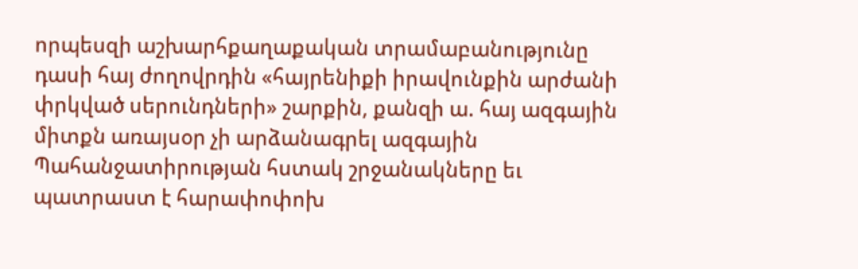որպեսզի աշխարհքաղաքական տրամաբանությունը դասի հայ ժողովրդին «հայրենիքի իրավունքին արժանի փրկված սերունդների» շարքին, քանզի ա. հայ ազգային միտքն առայսօր չի արձանագրել ազգային Պահանջատիրության հստակ շրջանակները եւ պատրաստ է հարափոփոխ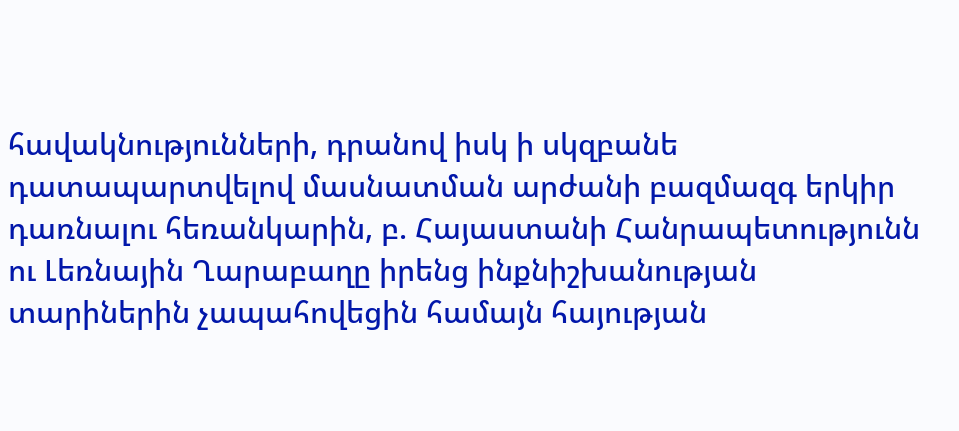հավակնությունների, դրանով իսկ ի սկզբանե դատապարտվելով մասնատման արժանի բազմազգ երկիր դառնալու հեռանկարին, բ. Հայաստանի Հանրապետությունն ու Լեռնային Ղարաբաղը իրենց ինքնիշխանության տարիներին չապահովեցին համայն հայության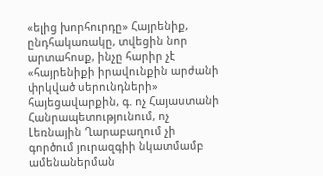«ելից խորհուրդը» Հայրենիք, ընդհակառակը, տվեցին նոր արտահոսք, ինչը հարիր չէ «հայրենիքի իրավունքին արժանի փրկված սերունդների» հայեցավարքին, գ. ոչ Հայաստանի Հանրապետությունում, ոչ Լեռնային Ղարաբաղում չի գործում յուրազգիի նկատմամբ ամենաներման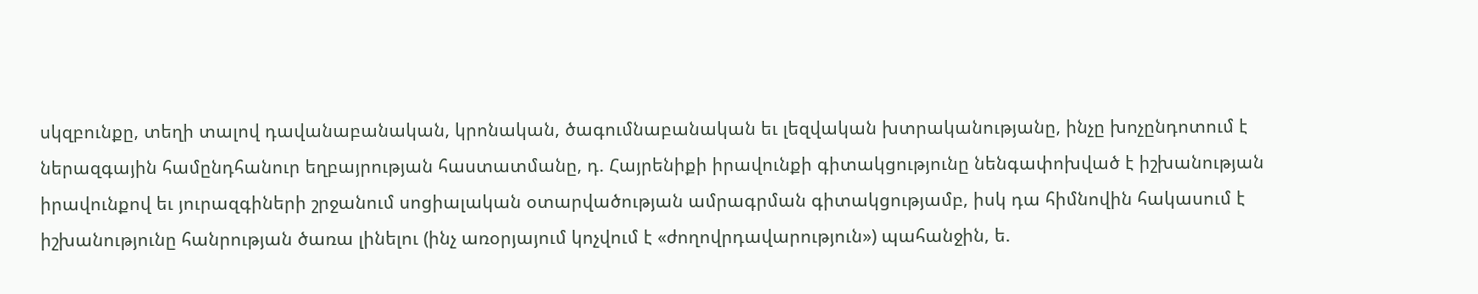սկզբունքը, տեղի տալով դավանաբանական, կրոնական, ծագումնաբանական եւ լեզվական խտրականությանը, ինչը խոչընդոտում է ներազգային համընդհանուր եղբայրության հաստատմանը, դ. Հայրենիքի իրավունքի գիտակցությունը նենգափոխված է իշխանության իրավունքով եւ յուրազգիների շրջանում սոցիալական օտարվածության ամրագրման գիտակցությամբ, իսկ դա հիմնովին հակասում է իշխանությունը հանրության ծառա լինելու (ինչ առօրյայում կոչվում է «ժողովրդավարություն») պահանջին, ե.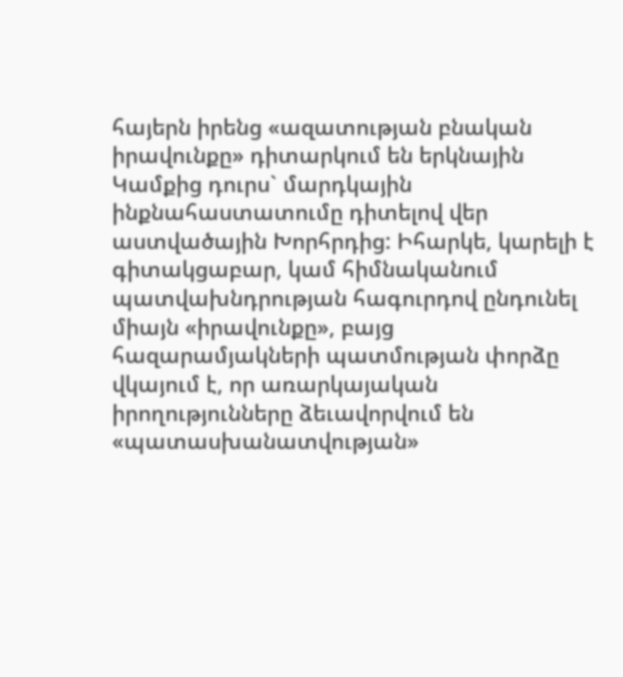հայերն իրենց «ազատության բնական իրավունքը» դիտարկում են երկնային Կամքից դուրս` մարդկային ինքնահաստատումը դիտելով վեր աստվածային Խորհրդից: Իհարկե, կարելի է գիտակցաբար, կամ հիմնականում պատվախնդրության հագուրդով ընդունել միայն «իրավունքը», բայց հազարամյակների պատմության փորձը վկայում է, որ առարկայական իրողությունները ձեւավորվում են «պատասխանատվության»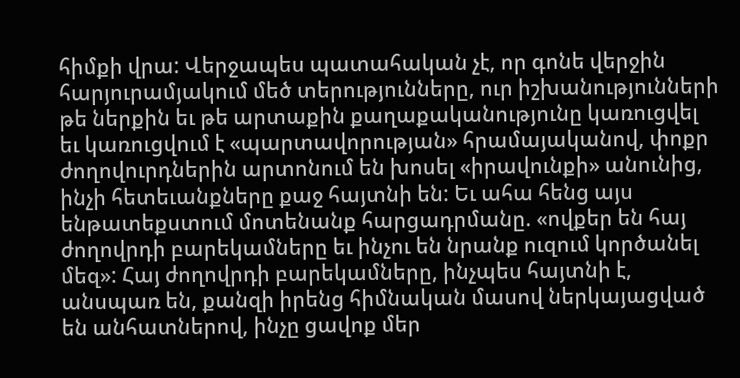հիմքի վրա: Վերջապես պատահական չէ, որ գոնե վերջին հարյուրամյակում մեծ տերությունները, ուր իշխանությունների թե ներքին եւ թե արտաքին քաղաքականությունը կառուցվել եւ կառուցվում է «պարտավորության» հրամայականով, փոքր ժողովուրդներին արտոնում են խոսել «իրավունքի» անունից, ինչի հետեւանքները քաջ հայտնի են: Եւ ահա հենց այս ենթատեքստում մոտենանք հարցադրմանը. «ովքեր են հայ ժողովրդի բարեկամները եւ ինչու են նրանք ուզում կործանել մեզ»: Հայ ժողովրդի բարեկամները, ինչպես հայտնի է, անսպառ են, քանզի իրենց հիմնական մասով ներկայացված են անհատներով, ինչը ցավոք մեր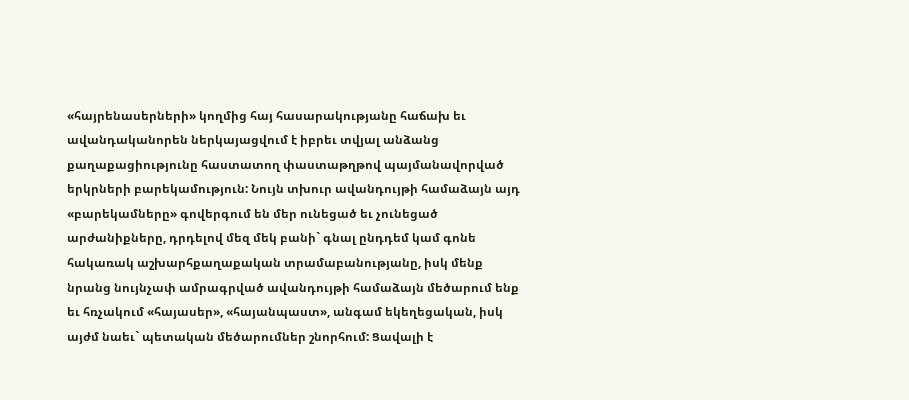«հայրենասերների» կողմից հայ հասարակությանը հաճախ եւ ավանդականորեն ներկայացվում է իբրեւ տվյալ անձանց քաղաքացիությունը հաստատող փաստաթղթով պայմանավորված երկրների բարեկամություն: Նույն տխուր ավանդույթի համաձայն այդ «բարեկամները» գովերգում են մեր ունեցած եւ չունեցած արժանիքները, դրդելով մեզ մեկ բանի` գնալ ընդդեմ կամ գոնե հակառակ աշխարհքաղաքական տրամաբանությանը, իսկ մենք նրանց նույնչափ ամրագրված ավանդույթի համաձայն մեծարում ենք եւ հռչակում «հայասեր», «հայանպաստ», անգամ եկեղեցական, իսկ այժմ նաեւ` պետական մեծարումներ շնորհում: Ցավալի է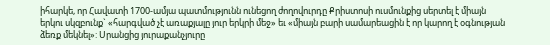իհարկե, որ Հավատի 1700-ամյա պատմությունն ունեցող ժողովուրդը Քրիստոսի ուսմունքից սերտել է միայն երկու սկզբունք` «հարգված չէ առաքյալը յուր երկրի մեջ» եւ «միայն բարի սամարեացին է որ կարող է օգնության ձեռք մեկնել»: Սրանցից յուրաքանչյուրը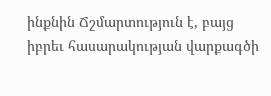ինքնին Ճշմարտություն է, բայց իբրեւ հասարակության վարքագծի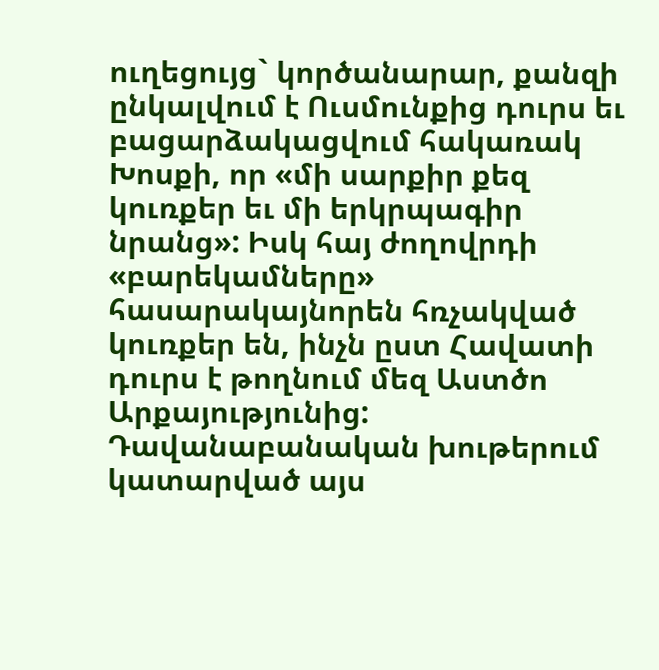ուղեցույց` կործանարար, քանզի ընկալվում է Ուսմունքից դուրս եւ բացարձակացվում հակառակ Խոսքի, որ «մի սարքիր քեզ կուռքեր եւ մի երկրպագիր նրանց»: Իսկ հայ ժողովրդի «բարեկամները» հասարակայնորեն հռչակված կուռքեր են, ինչն ըստ Հավատի դուրս է թողնում մեզ Աստծո Արքայությունից: Դավանաբանական խութերում կատարված այս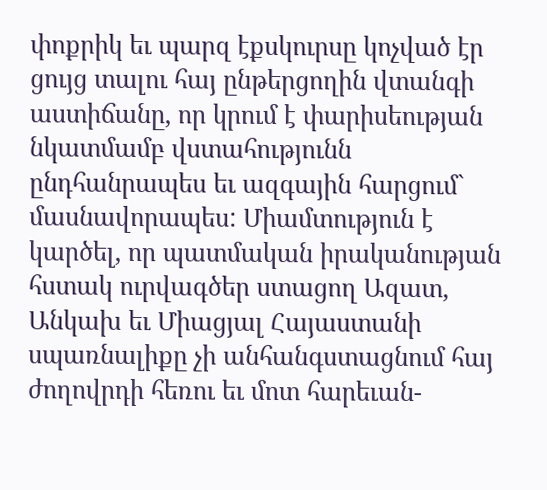փոքրիկ եւ պարզ էքսկուրսը կոչված էր ցույց տալու հայ ընթերցողին վտանգի աստիճանը, որ կրում է փարիսեության նկատմամբ վստահությունն ընդհանրապես եւ ազգային հարցում` մասնավորապես: Միամտություն է կարծել, որ պատմական իրականության հստակ ուրվագծեր ստացող Ազատ, Անկախ եւ Միացյալ Հայաստանի սպառնալիքը չի անհանգստացնում հայ ժողովրդի հեռու եւ մոտ հարեւան-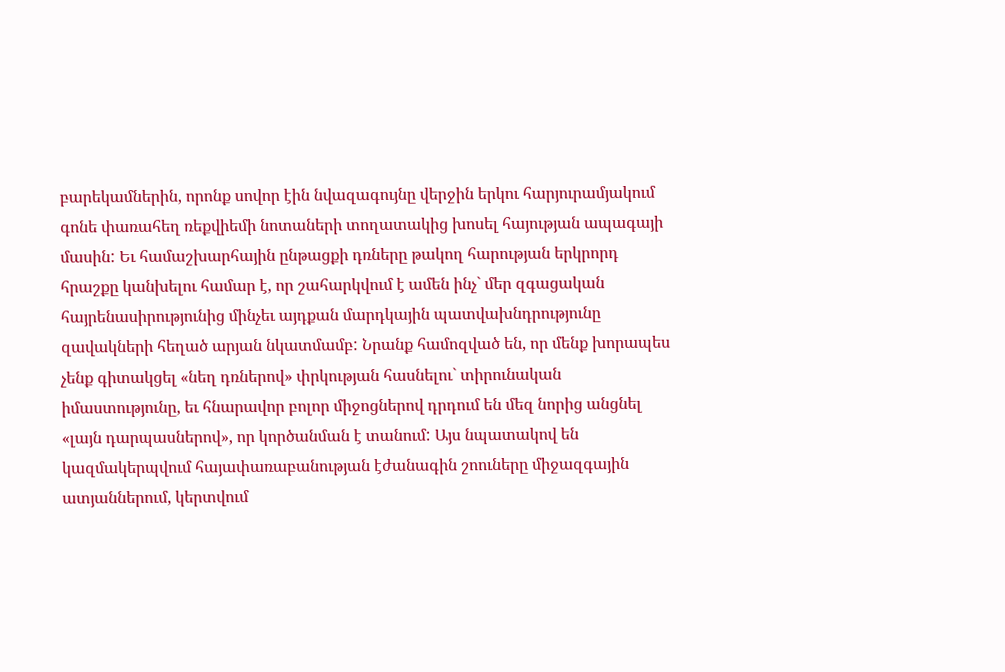բարեկամներին, որոնք սովոր էին նվազագույնը վերջին երկու հարյուրամյակում գոնե փառահեղ ռեքվիեմի նոտաների տողատակից խոսել հայության ապագայի մասին: Եւ համաշխարհային ընթացքի դռները թակող հարության երկրորդ հրաշքը կանխելու համար է, որ շահարկվում է ամեն ինչ` մեր զգացական հայրենասիրությունից մինչեւ այդքան մարդկային պատվախնդրությունը զավակների հեղած արյան նկատմամբ: Նրանք համոզված են, որ մենք խորապես չենք գիտակցել «նեղ դռներով» փրկության հասնելու` տիրունական իմաստությունը, եւ հնարավոր բոլոր միջոցներով դրդում են մեզ նորից անցնել «լայն դարպասներով», որ կործանման է տանում: Այս նպատակով են կազմակերպվում հայափառաբանության էժանագին շոուները միջազգային ատյաններում, կերտվում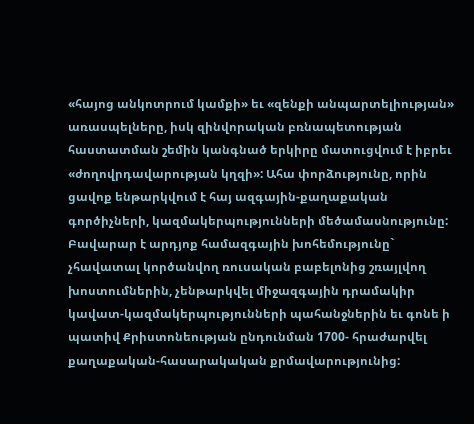«հայոց անկոտրում կամքի» եւ «զենքի անպարտելիության» առասպելները, իսկ զինվորական բռնապետության հաստատման շեմին կանգնած երկիրը մատուցվում է իբրեւ «ժողովրդավարության կղզի»: Ահա փորձությունը, որին ցավոք ենթարկվում է հայ ազգային-քաղաքական գործիչների, կազմակերպությունների մեծամասնությունը: Բավարար է արդյոք համազգային խոհեմությունը` չհավատալ կործանվող ռուսական բաբելոնից շռայլվող խոստումներին, չենթարկվել միջազգային դրամակիր կավատ-կազմակերպությունների պահանջներին եւ գոնե ի պատիվ Քրիստոնեության ընդունման 1700- հրաժարվել քաղաքական-հասարակական քրմավարությունից: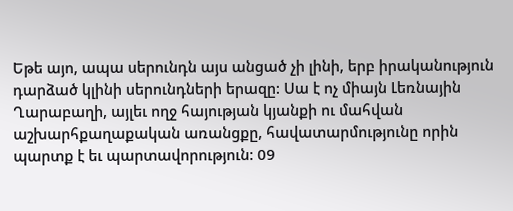Եթե այո, ապա սերունդն այս անցած չի լինի, երբ իրականություն դարձած կլինի սերունդների երազը: Սա է ոչ միայն Լեռնային Ղարաբաղի, այլեւ ողջ հայության կյանքի ու մահվան աշխարհքաղաքական առանցքը, հավատարմությունը որին պարտք է եւ պարտավորություն: 09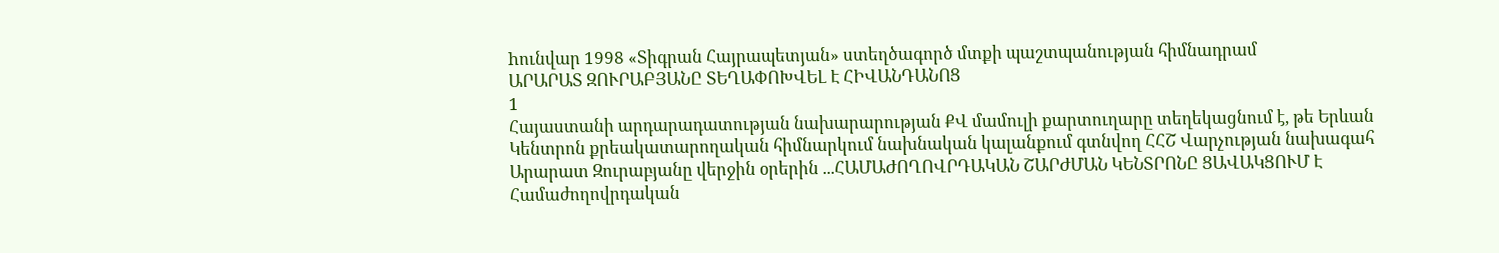hունվար 1998 «Տիգրան Հայրապետյան» ստեղծագործ մտքի պաշտպանության հիմնադրամ
ԱՐԱՐԱՏ ԶՈՒՐԱԲՅԱՆԸ ՏԵՂԱՓՈԽՎԵԼ Է ՀԻՎԱՆԴԱՆՈՑ
1
Հայաստանի արդարադատության նախարարության ՔՎ մամուլի քարտուղարը տեղեկացնում է, թե Երևան Կենտրոն քրեակատարողական հիմնարկում նախնական կալանքում գտնվող ՀՀՇ Վարչության նախագահ Արարատ Զուրաբյանը վերջին օրերին ...ՀԱՄԱԺՈՂՈՎՐԴԱԿԱՆ ՇԱՐԺՄԱՆ ԿԵՆՏՐՈՆԸ ՑԱՎԱԿՑՈՒՄ Է
Համաժողովրդական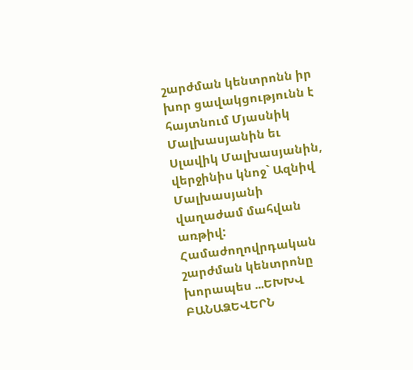շարժման կենտրոնն իր խոր ցավակցությունն է հայտնում Մյասնիկ Մալխասյանին եւ Սլավիկ Մալխասյանին, վերջինիս կնոջ` Ազնիվ Մալխասյանի վաղաժամ մահվան առթիվ: Համաժողովրդական շարժման կենտրոնը խորապես ...ԵԽԽՎ ԲԱՆԱՁԵՎԵՐՆ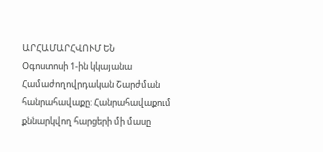ԱՐՀԱՄԱՐՀՎՈՒՄ ԵՆ
Օգոստոսի 1-ին կկայանա Համաժողովրդական Շարժման հանրահավաքը: Հանրահավաքում քննարկվող հարցերի մի մասը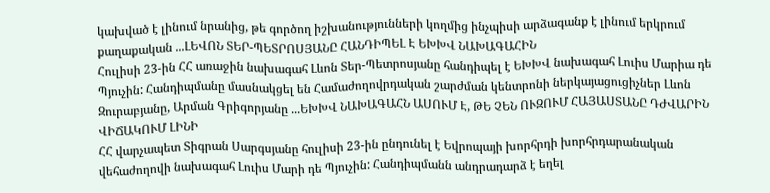կախված է լինում նրանից, թե գործող իշխանությունների կողմից ինչպիսի արձագանք է լինում երկրում քաղաքական ...ԼԵՎՈՆ ՏԵՐ-ՊԵՏՐՈՍՅԱՆԸ ՀԱՆԴԻՊԵԼ Է ԵԽԽՎ ՆԱԽԱԳԱՀԻՆ
Հուլիսի 23-ին ՀՀ առաջին նախագահ Լևոն Տեր-Պետրոսյանը հանդիպել է ԵԽԽՎ նախագահ Լուիս Մարիա դե Պյուչին: Հանդիպմանը մասնակցել են Համաժողովրդական շարժման կենտրոնի ներկայացուցիչներ Լևոն Զուրաբյանը, Արման Գրիգորյանը ...ԵԽԽՎ ՆԱԽԱԳԱՀՆ ԱՍՈՒՄ Է, ԹԵ ՉԵՆ ՈՒԶՈՒՄ ՀԱՅԱՍՏԱՆԸ ԴԺՎԱՐԻՆ ՎԻՃԱԿՈՒՄ ԼԻՆԻ
ՀՀ վարչապետ Տիգրան Սարգսյանը հուլիսի 23-ին ընդունել է Եվրոպայի խորհրդի խորհրդարանական վեհաժողովի նախագահ Լուիս Մարի դե Պյուչին: Հանդիպմանն անդրադարձ է եղել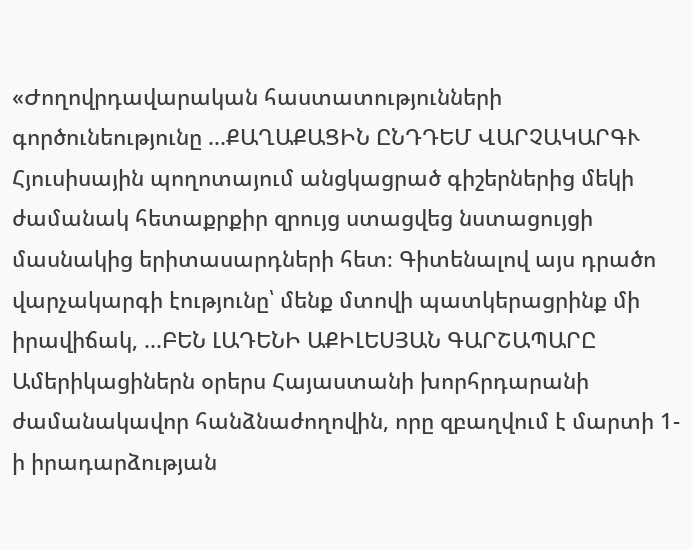«Ժողովրդավարական հաստատությունների գործունեությունը ...ՔԱՂԱՔԱՑԻՆ ԸՆԴԴԵՄ ՎԱՐՉԱԿԱՐԳՒ
Հյուսիսային պողոտայում անցկացրած գիշերներից մեկի ժամանակ հետաքրքիր զրույց ստացվեց նստացույցի մասնակից երիտասարդների հետ։ Գիտենալով այս դրածո վարչակարգի էությունը՝ մենք մտովի պատկերացրինք մի իրավիճակ, ...ԲԵՆ ԼԱԴԵՆԻ ԱՔԻԼԵՍՅԱՆ ԳԱՐՇԱՊԱՐԸ
Ամերիկացիներն օրերս Հայաստանի խորհրդարանի ժամանակավոր հանձնաժողովին, որը զբաղվում է մարտի 1-ի իրադարձության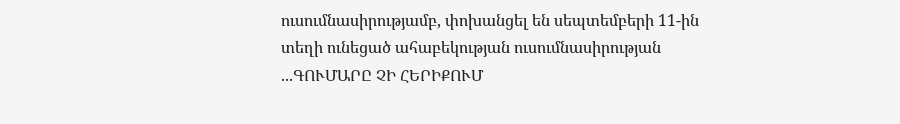ուսումնասիրությամբ, փոխանցել են սեպտեմբերի 11-ին տեղի ունեցած ահաբեկության ուսումնասիրության ...ԳՈՒՄԱՐԸ ՉԻ ՀԵՐԻՔՈՒՄ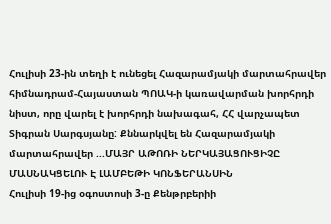Հուլիսի 23-ին տեղի է ունեցել Հազարամյակի մարտահրավեր հիմնադրամ-Հայաստան ՊՈԱԿ-ի կառավարման խորհրդի նիստ, որը վարել է խորհրդի նախագահ, ՀՀ վարչապետ Տիգրան Սարգսյանը: Քննարկվել են Հազարամյակի մարտահրավեր ...ՄԱՅՐ ԱԹՈՌԻ ՆԵՐԿԱՅԱՑՈՒՑԻՉԸ ՄԱՍՆԱԿՑԵԼՈՒ Է ԼԱՄԲԵԹԻ ԿՈՆՖԵՐԱՆՍԻՆ
Հուլիսի 19-ից օգոստոսի 3-ը Քենթրբերիի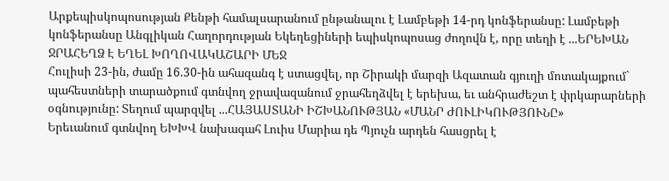Արքեպիսկոպոսության Քենթի համալսարանում ընթանալու է Լամբեթի 14-րդ կոնֆերանսը: Լամբեթի կոնֆերանսը Անգլիկան Հաղորդության Եկեղեցիների եպիսկոպոսաց ժողովն է, որը տեղի է ...ԵՐԵԽԱՆ ՋՐԱՀԵՂՁ Է ԵՂԵԼ ԽՈՂՈՎԱԿԱՇԱՐԻ ՄԵՋ
Հուլիսի 23-ին, ժամը 16.30-ին ահազանգ է ստացվել, որ Շիրակի մարզի Ազատան գյուղի մոտակայքում` պահեստների տարածքում գտնվող ջրավազանում ջրահեղձվել է երեխա, եւ անհրաժեշտ է փրկարարների օգնությունը: Տեղում պարզվել ...ՀԱՅԱՍՏԱՆԻ ԻՇԽԱՆՈՒԹՅԱՆ «ՄԱՆՐ ԺՈՒԼԻԿՈՒԹՅՈՒՆԸ»
Երեւանում գտնվող ԵԽԽՎ նախագահ Լուիս Մարիա դե Պյուչն արդեն հասցրել է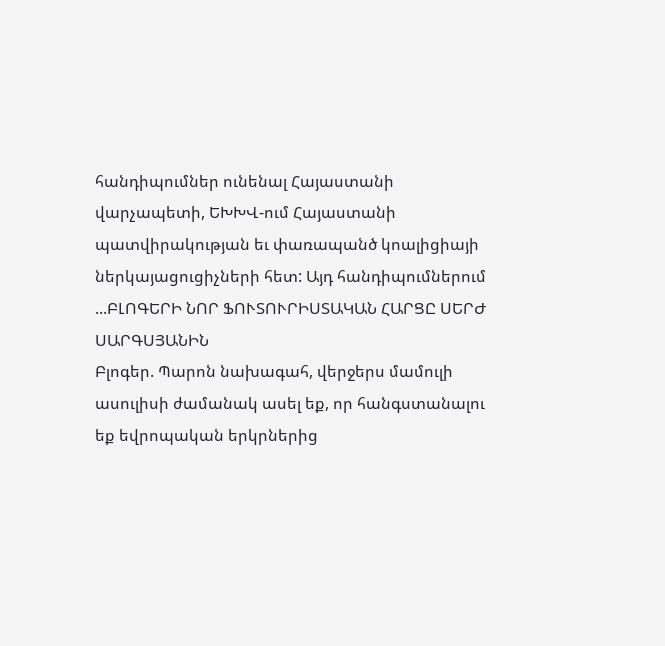հանդիպումներ ունենալ Հայաստանի վարչապետի, ԵԽԽՎ-ում Հայաստանի պատվիրակության եւ փառապանծ կոալիցիայի ներկայացուցիչների հետ: Այդ հանդիպումներում ...ԲԼՈԳԵՐԻ ՆՈՐ ՖՈՒՏՈՒՐԻՍՏԱԿԱՆ ՀԱՐՑԸ ՍԵՐԺ ՍԱՐԳՍՅԱՆԻՆ
Բլոգեր. Պարոն նախագահ, վերջերս մամուլի ասուլիսի ժամանակ ասել եք, որ հանգստանալու եք եվրոպական երկրներից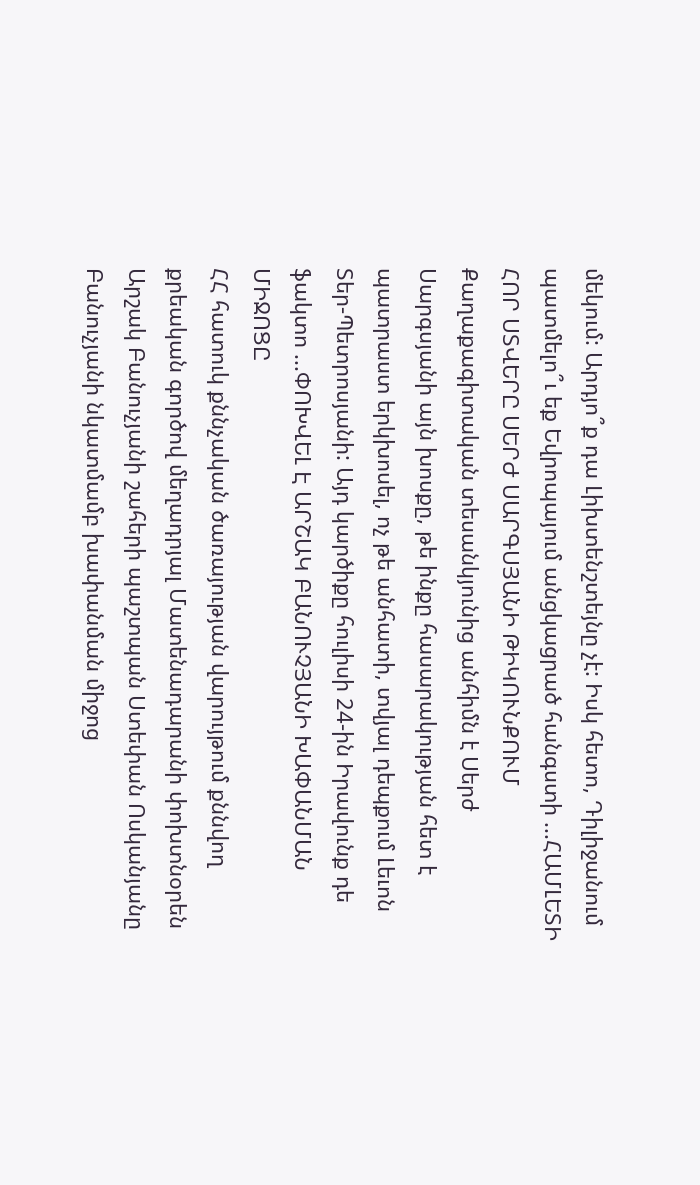մեկում: Արդյո՞ք դա Լիխտենշտեյնը չէ: Իսկ հետո, Դիլիջանում պատմելո՞ւ եք Եվրոպայում անցկացրած հանգստի ...ՀԱՄԼԵՏԻ ՀՈՐ ՍՏՎԵՐԸ ՍԵՐԺ ՍԱՐԳՍՅԱՆԻ ԹԻԿՈՒՆՔՈՒՄ
Քաղաքագիտական տեսանկյունից անհիմն է Սերժ Սարգսյանի այն խոսքը, թե ինքը հասարակության հետ է պատրաստ երկխոսել, ոչ թե անհատի, տվյալ դեպքում Լեւոն Տեր-Պետրոսյանի: Այդ կարծիքը հուլիսի 24-ին Իրավունք դե ֆակտո ...ՓՈԽՎԵԼ Է ԱՐՇԱԿ ԲԱՆՈՒՉՅԱՆԻ ԽԱՓԱՆՄԱՆ ՄԻՋՈՑԸ
ՀՀ հատուկ քննչական ծառայության վարույթում քննվող քրեական գործով մեղադրյալ Մատենադարանի փոխտնօրեն Արշակ Բանուչյանի շահերի պաշտպան Ստեփան Ոսկանյանը Բանուչյանի նկատմամբ խափանման միջոց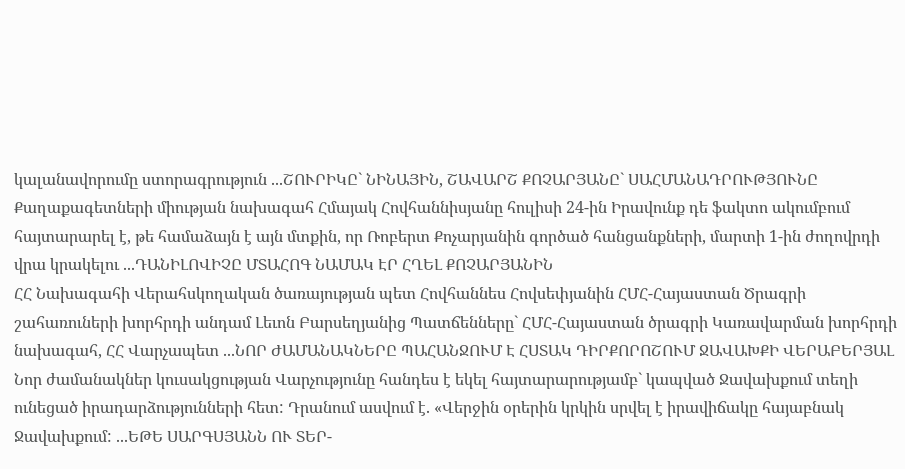կալանավորումը ստորագրություն ...ՇՈՒՐԻԿԸ` ՆԻՆԱՅԻՆ, ՇԱՎԱՐՇ ՔՈՉԱՐՅԱՆԸ` ՍԱՀՄԱՆԱԴՐՈՒԹՅՈՒՆԸ
Քաղաքագետների միության նախագահ Հմայակ Հովհաննիսյանը հուլիսի 24-ին Իրավունք դե ֆակտո ակումբում հայտարարել է, թե համաձայն է այն մտքին, որ Ռոբերտ Քոչարյանին գործած հանցանքների, մարտի 1-ին ժողովրդի վրա կրակելու ...ԴԱՆԻԼՈՎԻՉԸ ՄՏԱՀՈԳ ՆԱՄԱԿ ԷՐ ՀՂԵԼ ՔՈՉԱՐՅԱՆԻՆ
ՀՀ Նախագահի Վերահսկողական ծառայության պետ Հովհաննես Հովսեփյանին ՀՄՀ-Հայաստան Ծրագրի շահառուների խորհրդի անդամ Լեւոն Բարսեղյանից Պատճենները` ՀՄՀ-Հայաստան ծրագրի Կառավարման խորհրդի նախագահ, ՀՀ Վարչապետ ...ՆՈՐ ԺԱՄԱՆԱԿՆԵՐԸ ՊԱՀԱՆՋՈՒՄ Է ՀՍՏԱԿ ԴԻՐՔՈՐՈՇՈՒՄ ՋԱՎԱԽՔԻ ՎԵՐԱԲԵՐՅԱԼ
Նոր ժամանակներ կուսակցության Վարչությունը հանդես է եկել հայտարարությամբ` կապված Ջավախքում տեղի ունեցած իրադարձությունների հետ: Դրանում ասվում է. «Վերջին օրերին կրկին սրվել է իրավիճակը հայաբնակ Ջավախքում: ...ԵԹԵ ՍԱՐԳՍՅԱՆՆ ՈՒ ՏԵՐ-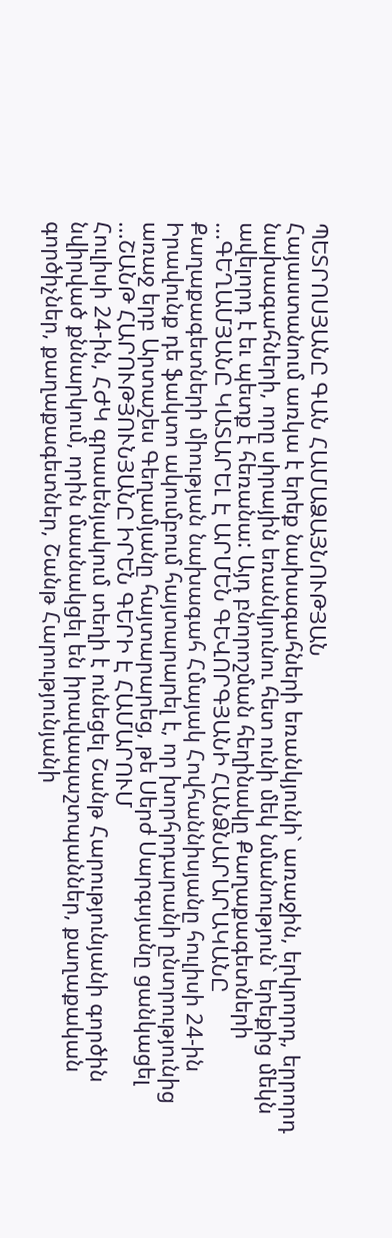ՊԵՏՐՈՍՅԱՆԸ ԳԱՆ ՀԱՄԱՁԱՅՆՈՒԹՅԱՆ
Հայաստանում առկա է երեք նախագահների եռանկյունի` առաջին, երկրորդ, երրորդ նախագահների, որը սիրային եռանկյունու հետ ունի մեկ նմանություն` երեքից մեկն ավելորդ է եւ պետք է հեռանա: Այդ բնորոշման հեղինակը Քաղաքագետների ...ԳԵՂԱՄՅԱՆԸ ԿԱՏԱՐԵԼ Է ԱՐՄԵՆ ԳԵՎՈՐԳՅԱՆԻ ՀԱՆՁՆԱՐԱՐԱԿԱՆԸ
Քաղաքագետների միության նախագահ Հմայակ Հովհաննիսյանը հուլիսի 24-ին Իրավունք դե ֆակտո ակումբում հայտարարել է, որ խորհրդարանի ընտրությունից առաջ երբ Արտաշես Գեղամյանը հայտարարեց, թե Սերժ Սարգսյանը ցանկացել ...ՇԱՆԹ ՀԱՐՈՒԹՅՈՒՆՅԱՆԸ ԻՐԵՆ ԳԵՐԻ Է ՀԱՄԱՐՈՒՄ
Հուլիսի 24-ին, ՀԺԿ գրասենյակում տեղի է ունեցել Շանթ Հարությունյանի գործին նվիրված քննարկում, որին մասնակցել են իրավապաշտպաններ, քաղաքական գործիչներ, քաղաքագետներ, Շանթ Հարությունյանի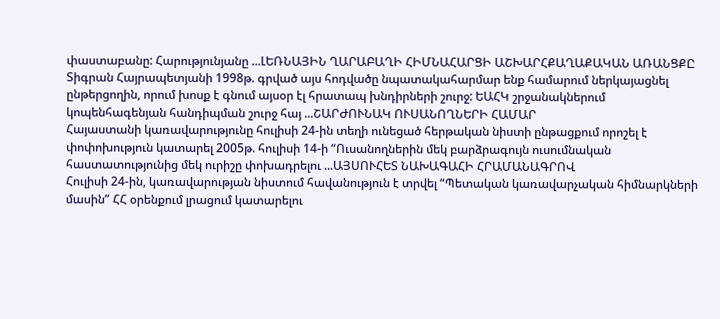փաստաբանը: Հարությունյանը ...ԼԵՌՆԱՅԻՆ ՂԱՐԱԲԱՂԻ ՀԻՄՆԱՀԱՐՑԻ ԱՇԽԱՐՀՔԱՂԱՔԱԿԱՆ ԱՌԱՆՑՔԸ
Տիգրան Հայրապետյանի 1998թ. գրված այս հոդվածը նպատակահարմար ենք համարում ներկայացնել ընթերցողին, որում խոսք է գնում այսօր էլ հրատապ խնդիրների շուրջ: ԵԱՀԿ շրջանակներում կոպենհագենյան հանդիպման շուրջ հայ ...ՇԱՐԺՈՒՆԱԿ ՈՒՍԱՆՈՂՆԵՐԻ ՀԱՄԱՐ
Հայաստանի կառավարությունը հուլիսի 24-ին տեղի ունեցած հերթական նիստի ընթացքում որոշել է փոփոխություն կատարել 2005թ. հուլիսի 14-ի “Ուսանողներին մեկ բարձրագույն ուսումնական հաստատությունից մեկ ուրիշը փոխադրելու ...ԱՅՍՈՒՀԵՏ ՆԱԽԱԳԱՀԻ ՀՐԱՄԱՆԱԳՐՈՎ
Հուլիսի 24-ին, կառավարության նիստում հավանություն է տրվել “Պետական կառավարչական հիմնարկների մասին” ՀՀ օրենքում լրացում կատարելու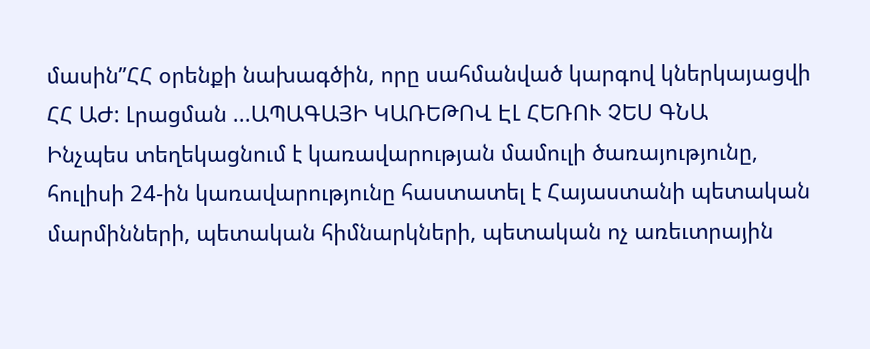մասին”ՀՀ օրենքի նախագծին, որը սահմանված կարգով կներկայացվի ՀՀ ԱԺ: Լրացման ...ԱՊԱԳԱՅԻ ԿԱՌԵԹՈՎ ԷԼ ՀԵՌՈՒ ՉԵՍ ԳՆԱ
Ինչպես տեղեկացնում է կառավարության մամուլի ծառայությունը, հուլիսի 24-ին կառավարությունը հաստատել է Հայաստանի պետական մարմինների, պետական հիմնարկների, պետական ոչ առեւտրային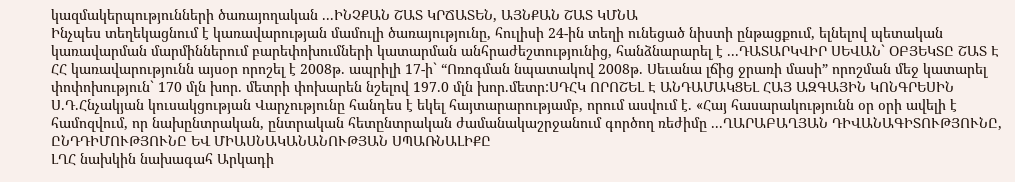կազմակերպությունների ծառայողական ...ԻՆՉՔԱՆ ՇԱՏ ԿՐՃԱՏԵՆ, ԱՅՆՔԱՆ ՇԱՏ ԿՄՆԱ
Ինչպես տեղեկացնում է կառավարության մամուլի ծառայությունը, հուլիսի 24-ին տեղի ունեցած նիստի ընթացքում, ելնելով պետական կառավարման մարմիններում բարեփոխումների կատարման անհրաժեշտությունից, հանձնարարել է ...ԴԱՏԱՐԿՎԻՐ ՍԵՎԱՆ` ՕԲՅԵԿՏԸ ՇԱՏ Է
ՀՀ կառավարությունն այսօր որոշել է 2008թ. ապրիլի 17-ի` “Ոռոգման նպատակով 2008թ. Սեւանա լճից ջրառի մասի” որոշման մեջ կատարել փոփոխություն` 170 մլն խոր. մետրի փոխարեն նշելով 197.0 մլն խոր.մետր:ՍԴՀԿ ՈՐՈՇԵԼ Է ԱՆԴԱՄԱԿՑԵԼ ՀԱՅ ԱԶԳԱՅԻՆ ԿՈՆԳՐԵՍԻՆ
Ս.Դ.Հնչակյան կուսակցության Վարչությունը հանդես է եկել հայտարարությամբ, որում ասվում է. «Հայ հասարակությունն օր օրի ավելի է համոզվում, որ նախընտրական, ընտրական հետընտրական ժամանակաշրջանում գործող ռեժիմը ...ՂԱՐԱԲԱՂՅԱՆ ԴԻՎԱՆԱԳԻՏՈՒԹՅՈՒՆԸ, ԸՆԴԴԻՄՈՒԹՅՈՒՆԸ ԵՎ ՄԻԱՍՆԱԿԱՆԱՆՈՒԹՅԱՆ ՍՊԱՌՆԱԼԻՔԸ
ԼՂՀ նախկին նախագահ Արկադի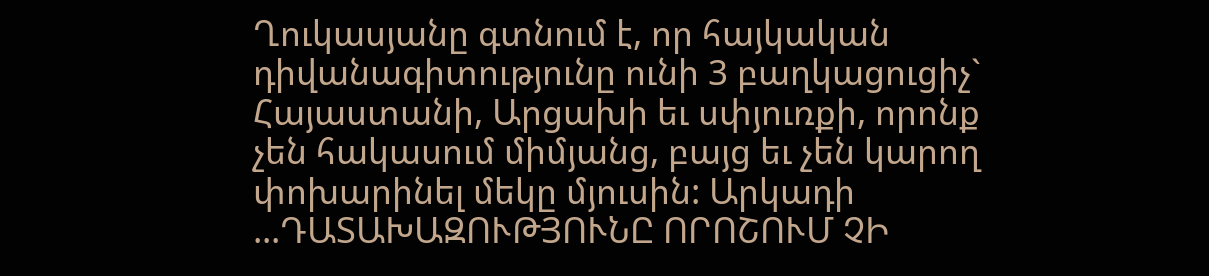Ղուկասյանը գտնում է, որ հայկական դիվանագիտությունը ունի 3 բաղկացուցիչ` Հայաստանի, Արցախի եւ սփյուռքի, որոնք չեն հակասում միմյանց, բայց եւ չեն կարող փոխարինել մեկը մյուսին: Արկադի ...ԴԱՏԱԽԱԶՈՒԹՅՈՒՆԸ ՈՐՈՇՈՒՄ ՉԻ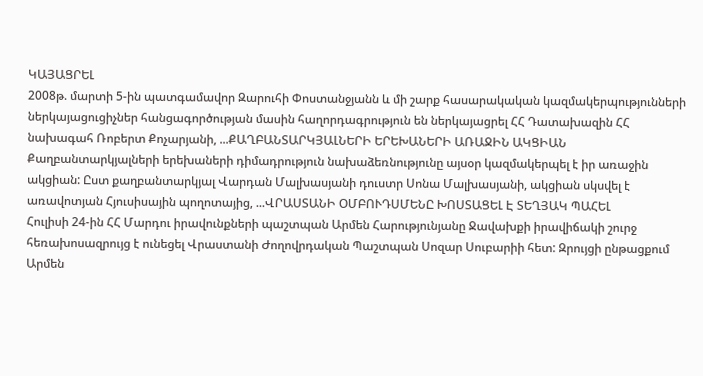ԿԱՅԱՑՐԵԼ
2008թ. մարտի 5-ին պատգամավոր Զարուհի Փոստանջյանն և մի շարք հասարակական կազմակերպությունների ներկայացուցիչներ հանցագործության մասին հաղորդագրություն են ներկայացրել ՀՀ Դատախազին ՀՀ նախագահ Ռոբերտ Քոչարյանի, ...ՔԱՂԲԱՆՏԱՐԿՅԱԼՆԵՐԻ ԵՐԵԽԱՆԵՐԻ ԱՌԱՋԻՆ ԱԿՑԻԱՆ
Քաղբանտարկյալների երեխաների դիմադրություն նախաձեռնությունը այսօր կազմակերպել է իր առաջին ակցիան: Ըստ քաղբանտարկյալ Վարդան Մալխասյանի դուստր Սոնա Մալխասյանի, ակցիան սկսվել է առավոտյան Հյուսիսային պողոտայից, ...ՎՐԱՍՏԱՆԻ ՕՄԲՈՒԴՍՄԵՆԸ ԽՈՍՏԱՑԵԼ Է ՏԵՂՅԱԿ ՊԱՀԵԼ
Հուլիսի 24-ին ՀՀ Մարդու իրավունքների պաշտպան Արմեն Հարությունյանը Ջավախքի իրավիճակի շուրջ հեռախոսազրույց է ունեցել Վրաստանի Ժողովրդական Պաշտպան Սոզար Սուբարիի հետ: Զրույցի ընթացքում Արմեն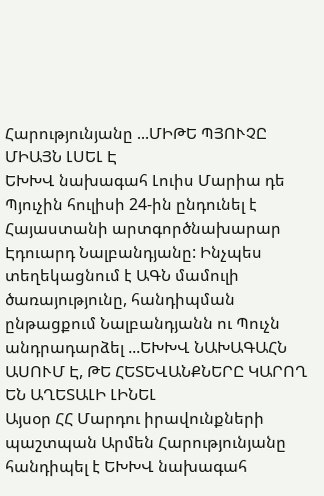Հարությունյանը ...ՄԻԹԵ ՊՅՈՒՉԸ ՄԻԱՅՆ ԼՍԵԼ Է
ԵԽԽՎ նախագահ Լուիս Մարիա դե Պյուչին հուլիսի 24-ին ընդունել է Հայաստանի արտգործնախարար Էդուարդ Նալբանդյանը: Ինչպես տեղեկացնում է ԱԳՆ մամուլի ծառայությունը, հանդիպման ընթացքում Նալբանդյանն ու Պուչն անդրադարձել ...ԵԽԽՎ ՆԱԽԱԳԱՀՆ ԱՍՈՒՄ Է, ԹԵ ՀԵՏԵՎԱՆՔՆԵՐԸ ԿԱՐՈՂ ԵՆ ԱՂԵՏԱԼԻ ԼԻՆԵԼ
Այսօր ՀՀ Մարդու իրավունքների պաշտպան Արմեն Հարությունյանը հանդիպել է ԵԽԽՎ նախագահ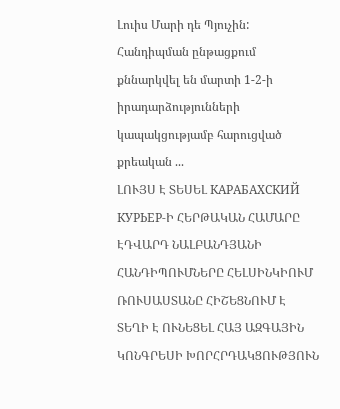Լուիս Մարի դե Պյուչին: Հանդիպման ընթացքում քննարկվել են մարտի 1-2-ի իրադարձությունների կապակցությամբ հարուցված քրեական ...
ԼՈՒՅՍ Է ՏԵՍԵԼ КАРАБАХСКИЙ КУРЬЕР-Ի ՀԵՐԹԱԿԱՆ ՀԱՄԱՐԸ
ԷԴՎԱՐԴ ՆԱԼԲԱՆԴՅԱՆԻ ՀԱՆԴԻՊՈՒՄՆԵՐԸ ՀԵԼՍԻՆԿԻՈՒՄ
ՌՈՒՍԱՍՏԱՆԸ ՀԻՇԵՑՆՈՒՄ Է
ՏԵՂԻ Է ՈՒՆԵՑԵԼ ՀԱՅ ԱԶԳԱՅԻՆ ԿՈՆԳՐԵՍԻ ԽՈՐՀՐԴԱԿՑՈՒԹՅՈՒՆ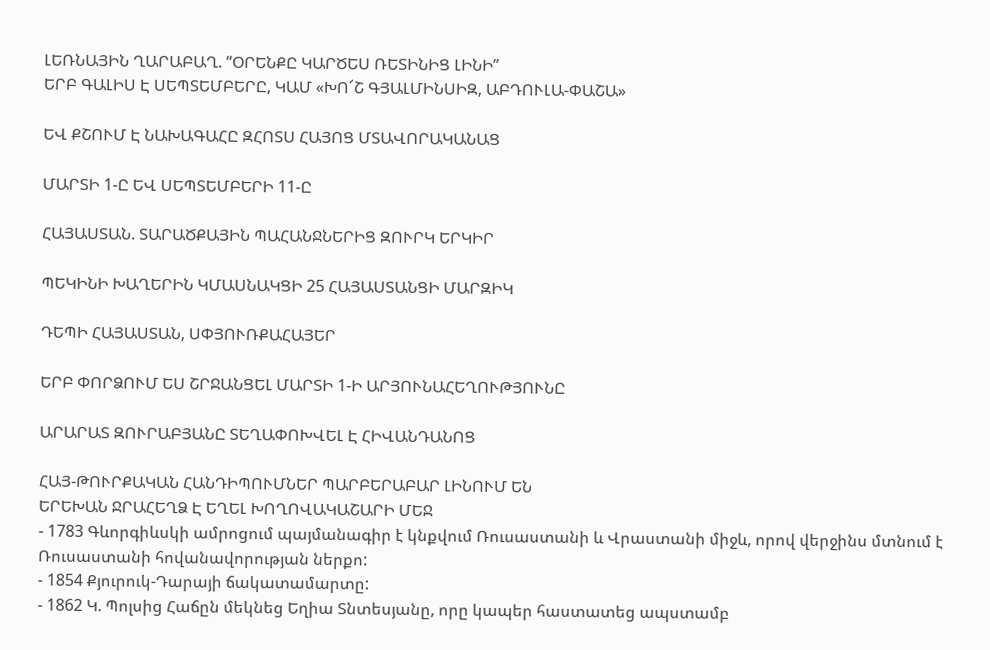ԼԵՌՆԱՅԻՆ ՂԱՐԱԲԱՂ. “ՕՐԵՆՔԸ ԿԱՐԾԵՍ ՌԵՏԻՆԻՑ ԼԻՆԻ”
ԵՐԲ ԳԱԼԻՍ Է ՍԵՊՏԵՄԲԵՐԸ, ԿԱՄ «ԽՈ՜Շ ԳՅԱԼՄԻՆՍԻԶ, ԱԲԴՈՒԼԱ-ՓԱՇԱ»

ԵՎ ՔՇՈՒՄ Է ՆԱԽԱԳԱՀԸ ԶՀՈՏՍ ՀԱՅՈՑ ՄՏԱՎՈՐԱԿԱՆԱՑ

ՄԱՐՏԻ 1-Ը ԵՎ ՍԵՊՏԵՄԲԵՐԻ 11-Ը

ՀԱՅԱՍՏԱՆ. ՏԱՐԱԾՔԱՅԻՆ ՊԱՀԱՆՋՆԵՐԻՑ ԶՈՒՐԿ ԵՐԿԻՐ

ՊԵԿԻՆԻ ԽԱՂԵՐԻՆ ԿՄԱՍՆԱԿՑԻ 25 ՀԱՅԱՍՏԱՆՑԻ ՄԱՐԶԻԿ

ԴԵՊԻ ՀԱՅԱՍՏԱՆ, ՍՓՅՈՒՌՔԱՀԱՅԵՐ

ԵՐԲ ՓՈՐՁՈՒՄ ԵՍ ՇՐՋԱՆՑԵԼ ՄԱՐՏԻ 1-Ի ԱՐՅՈՒՆԱՀԵՂՈՒԹՅՈՒՆԸ

ԱՐԱՐԱՏ ԶՈՒՐԱԲՅԱՆԸ ՏԵՂԱՓՈԽՎԵԼ Է ՀԻՎԱՆԴԱՆՈՑ

ՀԱՅ-ԹՈՒՐՔԱԿԱՆ ՀԱՆԴԻՊՈՒՄՆԵՐ ՊԱՐԲԵՐԱԲԱՐ ԼԻՆՈՒՄ ԵՆ
ԵՐԵԽԱՆ ՋՐԱՀԵՂՁ Է ԵՂԵԼ ԽՈՂՈՎԱԿԱՇԱՐԻ ՄԵՋ
- 1783 Գևորգիևսկի ամրոցում պայմանագիր է կնքվում Ռուսաստանի և Վրաստանի միջև, որով վերջինս մտնում է Ռուսաստանի հովանավորության ներքո:
- 1854 Քյուրուկ-Դարայի ճակատամարտը:
- 1862 Կ. Պոլսից Հաճըն մեկնեց Եղիա Տնտեսյանը, որը կապեր հաստատեց ապստամբ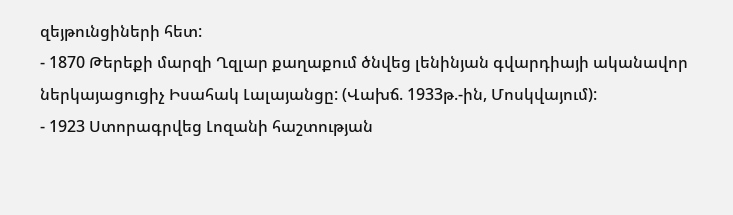զեյթունցիների հետ:
- 1870 Թերեքի մարզի Ղզլար քաղաքում ծնվեց լենինյան գվարդիայի ականավոր ներկայացուցիչ Իսահակ Լալայանցը: (Վախճ. 1933թ.-ին, Մոսկվայում):
- 1923 Ստորագրվեց Լոզանի հաշտության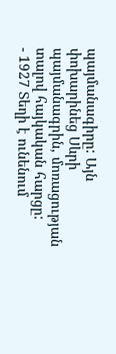պայմանագիրը: Այն փոխարինեց Սևրի պայմանագրին, մոռացության տալով հայկական հարցը:
- 1927 Տեղի է ունենում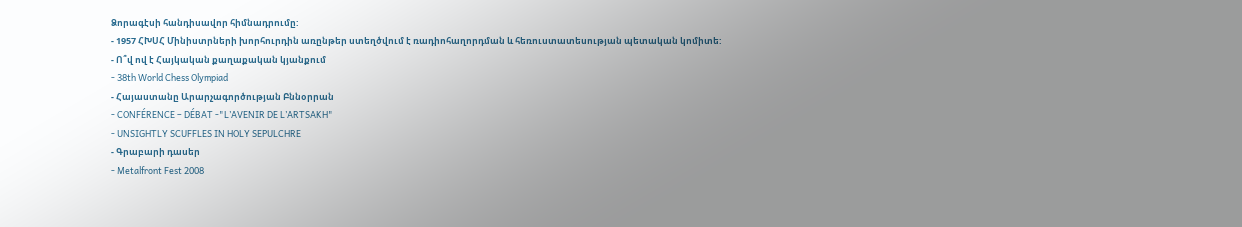Ձորագէսի հանդիսավոր հիմնադրումը:
- 1957 ՀԽՍՀ Մինիստրների խորհուրդին առընթեր ստեղծվում է ռադիոհաղորդման և հեռուստատեսության պետական կոմիտե:
- Ո՞վ ով է Հայկական քաղաքական կյանքում
- 38th World Chess Olympiad
- Հայաստանը Արարչագործության Բննօրրան
- CONFÉRENCE – DÉBAT -"L’AVENIR DE L’ARTSAKH"
- UNSIGHTLY SCUFFLES IN HOLY SEPULCHRE
- Գրաբարի դասեր
- Metalfront Fest 2008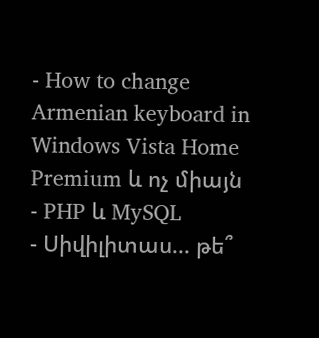- How to change Armenian keyboard in Windows Vista Home Premium և ոչ միայն
- PHP և MySQL
- Սիվիլիտաս... թե՞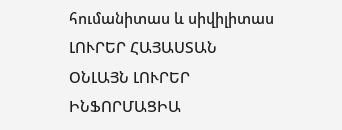հումանիտաս և սիվիլիտաս
ԼՈՒՐԵՐ ՀԱՅԱՍՏԱՆ
ՕՆԼԱՅՆ ԼՈՒՐԵՐ
ԻՆՖՈՐՄԱՑԻԱ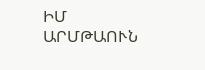ԻՄ ԱՐՄԹԱՈՒՆ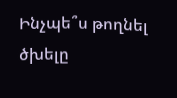Ինչպե՞ս թողնել ծխելը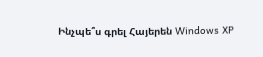Ինչպե՞ս գրել Հայերեն Windows XP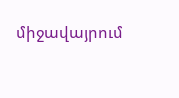միջավայրում